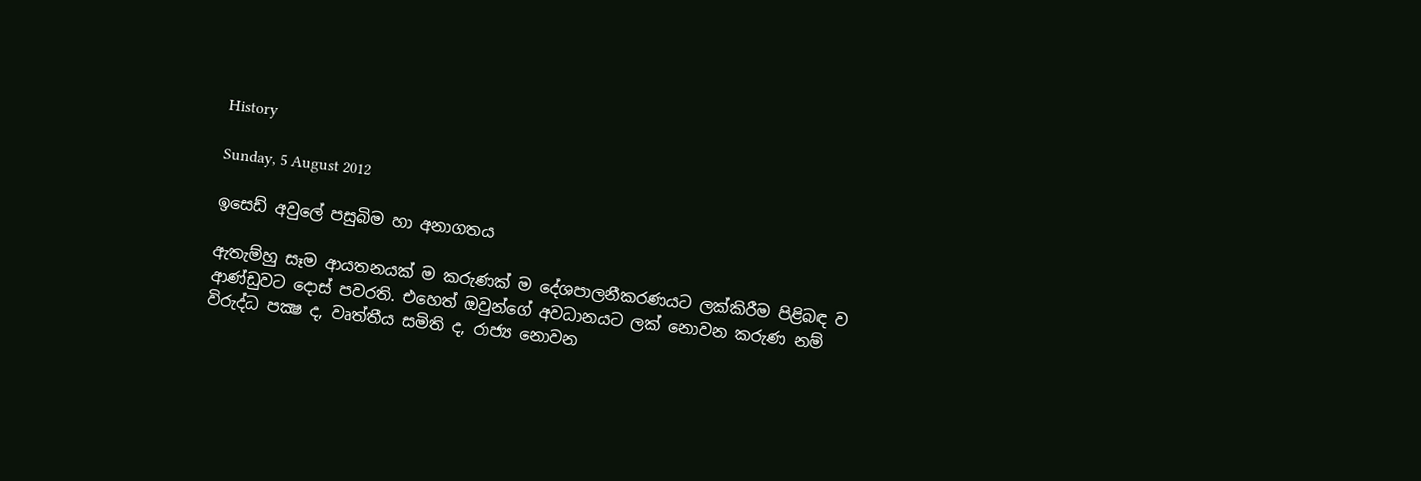History

Sunday, 5 August 2012

ඉසෙඩ් අවුලේ පසුබිම හා අනාගතය

ඇතැම්හු සෑම ආයතනයක් ම කරුණක් ම දේශපාලනීකරණයට ලක්කිරීම පිළිබඳ ව ආණ්ඩුවට දොස් පවරති. එහෙත් ඔවුන්ගේ අවධානයට ලක් නොවන කරුණ නම් විරුද්ධ පක්‍ෂ ද, වෘත්තීය සමිති ද, රාජ්‍ය නොවන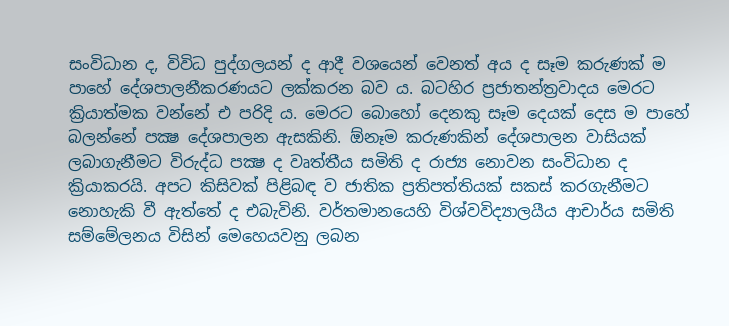සංවිධාන ද, විවිධ පුද්ගලයන් ද ආදී වශයෙන් වෙනත් අය ද සෑම කරුණක් ම පාහේ දේශපාලනීකරණයට ලක්කරන බව ය. බටහිර ප්‍රජාතන්ත්‍රවාදය මෙරට ක්‍රියාත්මක වන්නේ එ පරිදි ය. මෙරට බොහෝ දෙනකු සෑම දෙයක් දෙස ම පාහේ බලන්නේ පක්‍ෂ දේශපාලන ඇසකිනි. ඕනෑම කරුණකින් දේශපාලන වාසියක් ලබාගැනීමට විරුද්ධ පක්‍ෂ ද වෘත්තීය සමිති ද රාජ්‍ය නොවන සංවිධාන ද ක්‍රියාකරයි. අපට කිසිවක් පිළිබඳ ව ජාතික ප්‍රතිපත්තියක් සකස් කරගැනීමට නොහැකි වී ඇත්තේ ද එබැවිනි. වර්තමානයෙහි විශ්වවිද්‍යාලයීය ආචාර්ය සමිති සම්මේලනය විසින් මෙහෙයවනු ලබන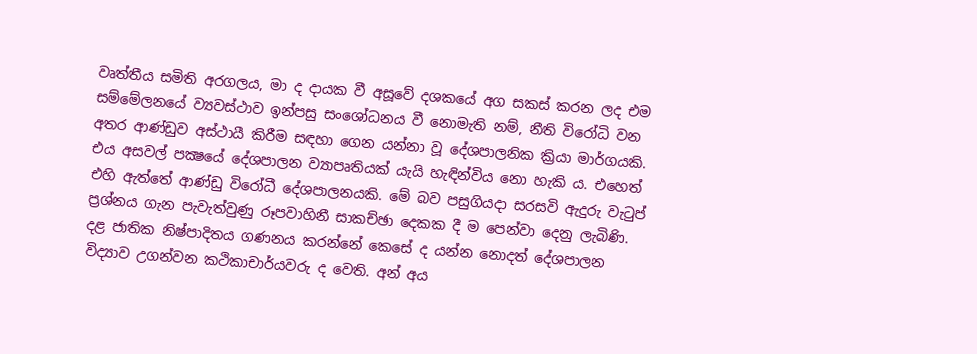වෘත්තීය සමිති අරගලය, මා ද දායක වී අසූවේ දශකයේ අග සකස් කරන ලද එම සම්මේලනයේ ව්‍යවස්ථාව ඉන්පසු සංශෝධනය වී නොමැති නම්, නීති විරෝධි වන අතර ආණ්ඩුව අස්ථායී කිරීම සඳහා ගෙන යන්නා වූ දේශපාලනික ක්‍රියා මාර්ගයකි. එය අසවල් පක්‍ෂයේ දේශපාලන ව්‍යාපෘතියක් යැයි හැඳින්විය නො හැකි ය. එහෙත් එහි ඇත්තේ ආණ්ඩු විරෝධී දේශපාලනයකි. මේ බව පසුගියදා සරසවි ඇදුරු වැටුප් ප්‍රශ්නය ගැන පැවැත්වුණු රූපවාහිනී සාකච්ඡා දෙකක දී ම පෙන්වා දෙනු ලැබිණි. දළ ජාතික නිෂ්පාදිතය ගණනය කරන්නේ කෙසේ ද යන්න නොදත් දේශපාලන විද්‍යාව උගන්වන කථිකාචාර්යවරු ද වෙති. අන් අය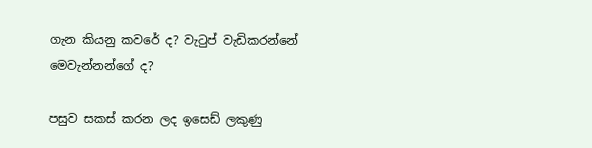ගැන කියනු කවරේ ද? වැටුප් වැඩිකරන්නේ මෙවැන්නන්ගේ ද?

පසුව සකස් කරන ලද ඉසෙඩ් ලකුණු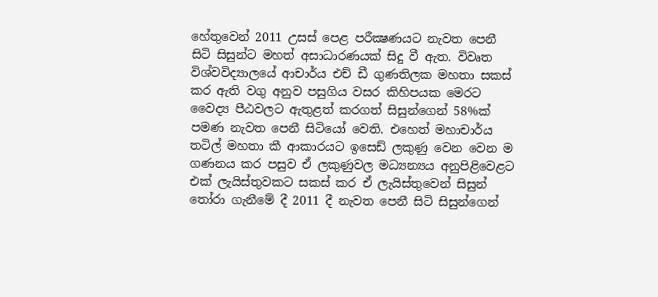හේතුවෙන් 2011 උසස් පෙළ පරීක්‍ෂණයට නැවත පෙනී සිටි සිසුන්ට මහත් අසාධාරණයක් සිදු වී ඇත. විවෘත විශ්වවිද්‍යාලයේ ආචාර්ය එච් ඩී ගුණතිලක මහතා සකස් කර ඇති වගු අනුව පසුගිය වසර කිහිපයක මෙරට වෛද්‍ය පීඨවලට ඇතුළත් කරගත් සිසුන්ගෙන් 58%ක් පමණ නැවත පෙනී සිටියෝ වෙති. එහෙත් මහාචාර්ය තටිල් මහතා කී ආකාරයට ඉසෙඩ් ලකුණු වෙන වෙන ම ගණනය කර පසුව ඒ ලකුණුවල මධ්‍යන්‍යය අනුපිළිවෙළට එක් ලැයිස්තුවකට සකස් කර ඒ ලැයිස්තුවෙන් සිසුන් තෝරා ගැනීමේ දී 2011 දී නැවත පෙනී සිටි සිසුන්ගෙන්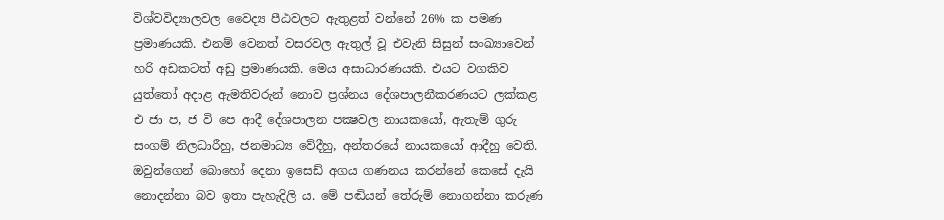විශ්වවිද්‍යාලවල වෛද්‍ය පීඨවලට ඇතුළත් වන්නේ 26% ක පමණ ප්‍රමාණයකි. එනම් වෙනත් වසරවල ඇතුල් වූ එවැනි සිසුන් සංඛ්‍යාවෙන් හරි අඩකටත් අඩු ප්‍රමාණයකි. මෙය අසාධාරණයකි. එයට වගකිව යුත්තෝ අදාළ ඇමතිවරුන් නොව ප්‍රශ්නය දේශපාලනීකරණයට ලක්කළ එ ජා ප, ජ වි පෙ ආදී දේශපාලන පක්‍ෂවල නායකයෝ, ඇතැම් ගුරු සංගම් නිලධාරීහු, ජනමාධ්‍ය වේදීහු, අන්තරයේ නායකයෝ ආදීහු වෙති. ඔවුන්ගෙන් බොහෝ දෙනා ඉසෙඩ් අගය ගණනය කරන්නේ කෙසේ දැයි නොදන්නා බව ඉතා පැහැදිලි ය. මේ පඬියන් තේරුම් නොගන්නා කරුණ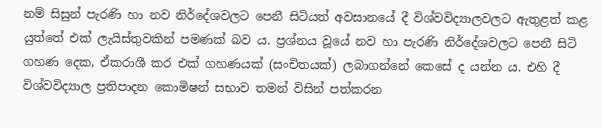නම් සිසුන් පැරණි හා නව නිර්දේශවලට පෙනී සිටියත් අවසානයේ දී විශ්වවිද්‍යාලවලට ඇතුළත් කළ යුත්තේ එක් ලැයිස්තුවකින් පමණක් බව ය. ප්‍රශ්නය වූයේ නව හා පැරණි නිර්දේශවලට පෙනී සිටි ගහණ දෙක, ඒකරාශී කර එක් ගහණයක් (සංචිතයක්) ලබාගන්නේ කෙසේ ද යන්න ය. එහි දී විශ්වවිද්‍යාල ප්‍රතිපාදන කොමිෂන් සභාව තමන් විසින් පත්කරන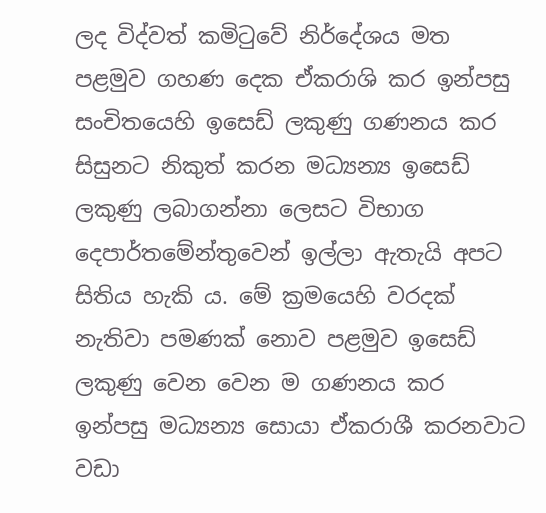ලද විද්වත් කමිටුවේ නිර්දේශය මත පළමුව ගහණ දෙක ඒකරාශි කර ඉන්පසු සංචිතයෙහි ඉසෙඩ් ලකුණු ගණනය කර සිසුනට නිකුත් කරන මධ්‍යන්‍ය ඉසෙඩ් ලකුණු ලබාගන්නා ලෙසට විභාග දෙපාර්තමේන්තුවෙන් ඉල්ලා ඇතැයි අපට සිතිය හැකි ය. මේ ක්‍රමයෙහි වරදක් නැතිවා පමණක් නොව පළමුව ඉසෙඩ් ලකුණු වෙන වෙන ම ගණනය කර ඉන්පසු මධ්‍යන්‍ය සොයා ඒකරාශී කරනවාට වඩා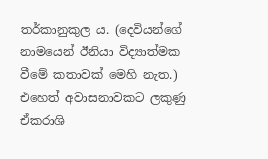තර්කානුකුල ය. (දෙවියන්ගේ නාමයෙන් ඊනියා විද්‍යාත්මක වීමේ කතාවක් මෙහි නැත.) එහෙත් අවාසනාවකට ලකුණු ඒකරාශි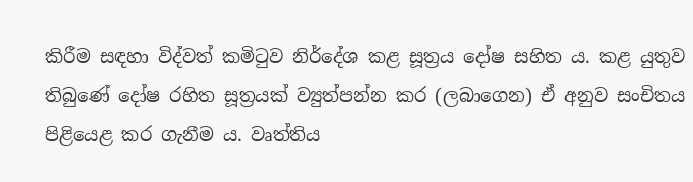කිරීම සඳහා විද්වත් කමිටුව නිර්දේශ කළ සූත්‍රය දෝෂ සහිත ය. කළ යුතුව තිබුණේ දෝෂ රහිත සූත්‍රයක් ව්‍යුත්පන්න කර (ලබාගෙන) ඒ අනුව සංචිතය පිළියෙළ කර ගැනීම ය. වෘත්තිය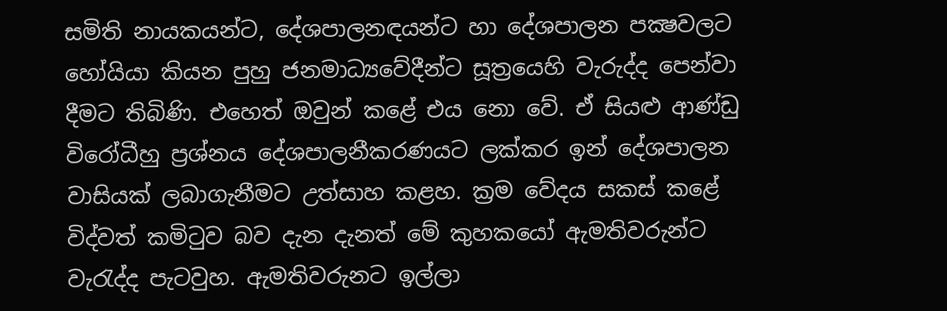සමිති නායකයන්ට, දේශපාලනඳයන්ට හා දේශපාලන පක්‍ෂවලට හෝයියා කියන පුහු ජනමාධ්‍යවේදීන්ට සූත්‍රයෙහි වැරුද්ද පෙන්වා දීමට තිබිණි. එහෙත් ඔවුන් කළේ එය නො වේ. ඒ සියළු ආණ්ඩු විරෝධීහු ප්‍රශ්නය දේශපාලනීකරණයට ලක්කර ඉන් දේශපාලන වාසියක් ලබාගැනීමට උත්සාහ කළහ. ක්‍රම වේදය සකස් කළේ විද්වත් කමිටුව බව දැන දැනත් මේ කුහකයෝ ඇමතිවරුන්ට වැරැද්ද පැටවුහ. ඇමතිවරුනට ඉල්ලා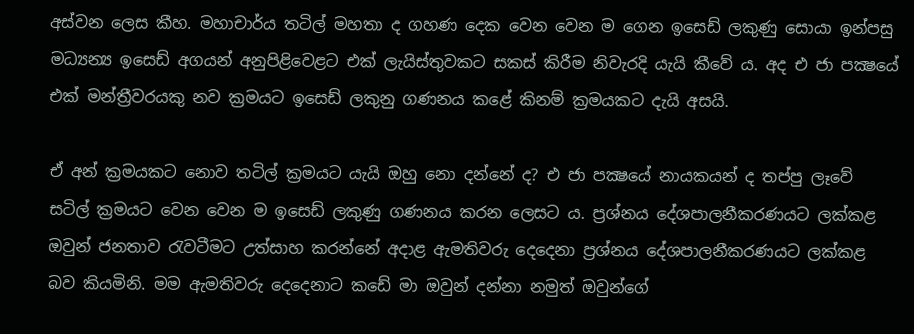අස්වන ලෙස කීහ. මහාචාර්ය තටිල් මහතා ද ගහණ දෙක වෙන වෙන ම ගෙන ඉසෙඩ් ලකුණු සොයා ඉන්පසු මධ්‍යන්‍ය ඉසෙඩ් අගයන් අනුපිළිවෙළට එක් ලැයිස්තුවකට සකස් කිරීම නිවැරදි යැයි කීවේ ය. අද එ ජා පක්‍ෂයේ එක් මන්ත්‍රීවරයකු නව ක්‍රමයට ඉසෙඩ් ලකුනු ගණනය කළේ කිනම් ක්‍රමයකට දැයි අසයි.

ඒ අන් ක්‍රමයකට නොව තටිල් ක්‍රමයට යැයි ඔහු නො දන්නේ ද? එ ජා පක්‍ෂයේ නායකයන් ද තප්පු ලෑවේ සටිල් ක්‍රමයට වෙන වෙන ම ඉසෙඩ් ලකුණු ගණනය කරන ලෙසට ය. ප්‍රශ්නය දේශපාලනීකරණයට ලක්කළ ඔවුන් ජනතාව රැවටීමට උත්සාහ කරන්නේ අදාළ ඇමතිවරු දෙදෙනා ප්‍රශ්නය දේශපාලනීකරණයට ලක්කළ බව කියමිනි. මම ඇමතිවරු දෙදෙනාට කඩේ මා ඔවුන් දන්නා නමුත් ඔවුන්ගේ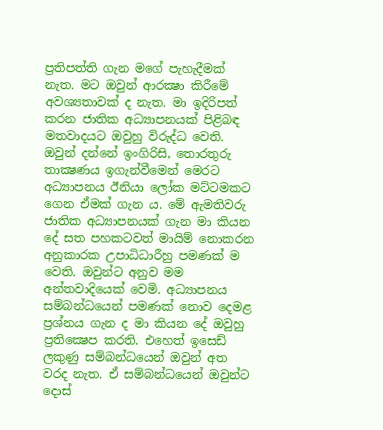ප්‍රතිපත්ති ගැන මගේ පැහැදීමක් නැත. මට ඔවුන් ආරක්‍ෂා කිරීමේ අවශ්‍යතාවක් ද නැත. මා ඉදිරිපත් කරන ජාතික අධ්‍යාපනයක් පිළිබඳ මතවාදයට ඔවුහු විරුද්ධ වෙති. ඔවුන් දන්නේ ඉංගිරිසි, තොරතුරු තාක්‍ෂණය ඉගැන්වීමෙන් මෙරට අධ්‍යාපනය ඊනියා ලෝක මට්ටමකට ගෙන ඒමක් ගැන ය. මේ ඇමතිවරු ජාතික අධ්‍යාපනයක් ගැන මා කියන දේ සත පහකටවත් මායිම් නොකරන අනුකාරක උපාධිධාරීහු පමණක් ම වෙති. ඔවුන්ට අනුව මම අන්තවාදියෙක් වෙමි. අධ්‍යාපනය සම්බන්ධයෙන් පමණක් නොව දෙමළ ප්‍රශ්නය ගැන ද මා කියන දේ ඔවුහු ප්‍රතික්‍ෂෙප කරති. එහෙත් ඉසෙඩ් ලකුණු සම්බන්ධයෙන් ඔවුන් අත වරද නැත. ඒ සම්බන්ධයෙන් ඔවුන්ට දොස්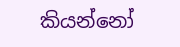කියන්නෝ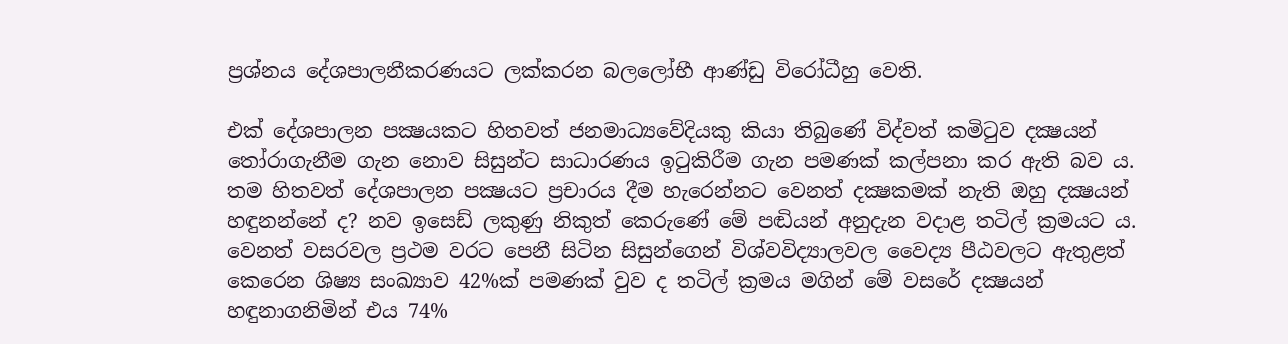ප්‍රශ්නය දේශපාලනීකරණයට ලක්කරන බලලෝභී ආණ්ඩු විරෝධීහු වෙති.

එක් දේශපාලන පක්‍ෂයකට හිතවත් ජනමාධ්‍යවේදියකු කියා තිබුණේ විද්වත් කමිටුව දක්‍ෂයන් තෝරාගැනීම ගැන නොව සිසුන්ට සාධාරණය ඉටුකිරීම ගැන පමණක් කල්පනා කර ඇති බව ය. තම හිතවත් දේශපාලන පක්‍ෂයට ප්‍රචාරය දීම හැරෙන්නට වෙනත් දක්‍ෂකමක් නැති ඔහු දක්‍ෂයන් හඳුනන්නේ ද? නව ඉසෙඩ් ලකුණු නිකුත් කෙරුණේ මේ පඬියන් අනුදැන වදාළ තටිල් ක්‍රමයට ය. වෙනත් වසරවල ප්‍රථම වරට පෙනී සිටින සිසුන්ගෙන් විශ්වවිද්‍යාලවල වෛද්‍ය පීඨවලට ඇතුළත් කෙරෙන ශිෂ්‍ය සංඛ්‍යාව 42%ක් පමණක් වුව ද තටිල් ක්‍රමය මගින් මේ වසරේ දක්‍ෂයන් හඳුනාගනිමින් එය 74%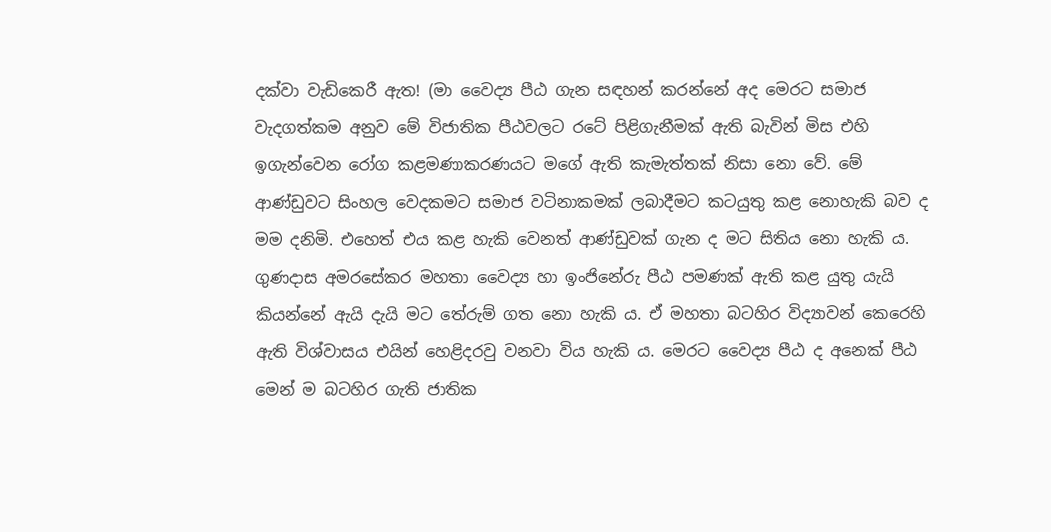දක්වා වැඩිකෙරී ඇත! (මා වෛද්‍ය පීඨ ගැන සඳහන් කරන්නේ අද මෙරට සමාජ වැදගත්කම අනුව මේ විජාතික පීඨවලට රටේ පිළිගැනීමක් ඇති බැවින් මිස එහි ඉගැන්වෙන රෝග කළමණාකරණයට මගේ ඇති කැමැත්තක් නිසා නො වේ. මේ ආණ්ඩුවට සිංහල වෙදකමට සමාජ වටිනාකමක් ලබාදීමට කටයුතු කළ නොහැකි බව ද මම දනිමි. එහෙත් එය කළ හැකි වෙනත් ආණ්ඩුවක් ගැන ද මට සිතිය නො හැකි ය. ගුණදාස අමරසේකර මහතා වෛද්‍ය හා ඉංජිනේරු පීඨ පමණක් ඇති කළ යුතු යැයි කියන්නේ ඇයි දැයි මට තේරුම් ගත නො හැකි ය. ඒ මහතා බටහිර විද්‍යාවන් කෙරෙහි ඇති විශ්වාසය එයින් හෙළිදරවු වනවා විය හැකි ය. මෙරට වෛද්‍ය පීඨ ද අනෙක් පීඨ මෙන් ම බටහිර ගැති ජාතික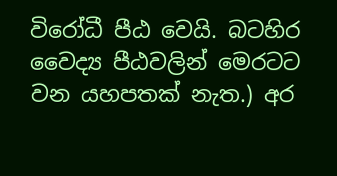විරෝධී පීඨ වෙයි. බටහිර වෛද්‍ය පීඨවලින් මෙරටට වන යහපතක් නැත.) අර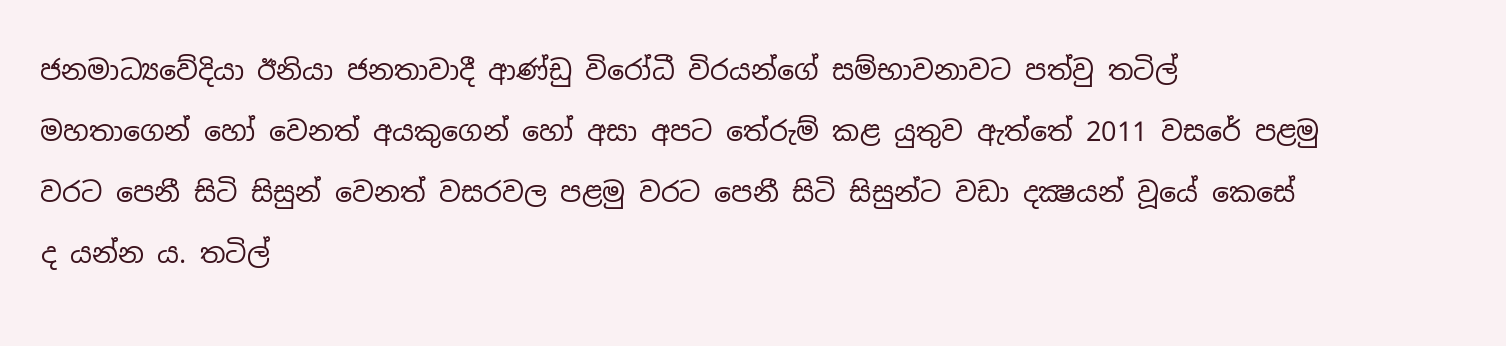ජනමාධ්‍යවේදියා ඊනියා ජනතාවාදී ආණ්ඩු විරෝධී විරයන්ගේ සම්භාවනාවට පත්වු තටිල් මහතාගෙන් හෝ වෙනත් අයකුගෙන් හෝ අසා අපට තේරුම් කළ යුතුව ඇත්තේ 2011 වසරේ පළමු වරට පෙනී සිටි සිසුන් වෙනත් වසරවල පළමු වරට පෙනී සිටි සිසුන්ට වඩා දක්‍ෂයන් වූයේ කෙසේ ද යන්න ය. තටිල්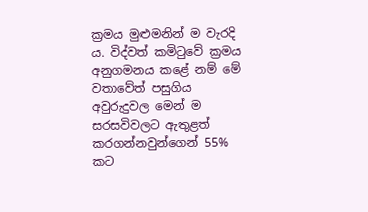ක්‍රමය මුළුමනින් ම වැරදි ය. විද්වත් කමිටුවේ ක්‍රමය අනුගමනය කළේ නම් මේ වතාවේත් පසුගිය අවුරුදුවල මෙන් ම සරසවිවලට ඇතුළත් කරගන්නවුන්ගෙන් 55% කට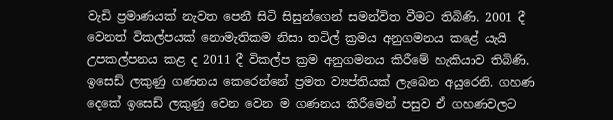වැඩි ප්‍රමාණයක් නැවත පෙනී සිටි සිසුන්ගෙන් සමන්විත වීමට තිබිණි. 2001 දී වෙනත් විකල්පයක් නොමැතිකම නිසා තටිල් ක්‍රමය අනුගමනය කළේ යැයි උපකල්පනය කළ ද 2011 දී විකල්ප ක්‍රම අනුගමනය කිරීමේ හැකියාව තිබිණි. ඉසෙඩ් ලකුණු ගණනය කෙරෙන්නේ ප්‍රමත ව්‍යප්තියක් ලැබෙන අයුරෙනි. ගහණ දෙකේ ඉසෙඩ් ලකුණු වෙන වෙන ම ගණනය කිරීමෙන් පසුව ඒ ගහණවලට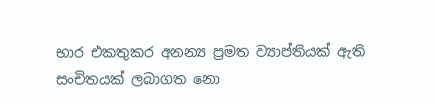භාර එකතුකර අනන්‍ය ප්‍රමත ව්‍යාප්තියක් ඇති සංචිතයක් ලබාගත නො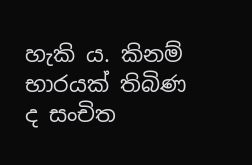හැකි ය. කිනම් භාරයක් තිබිණ ද සංචිත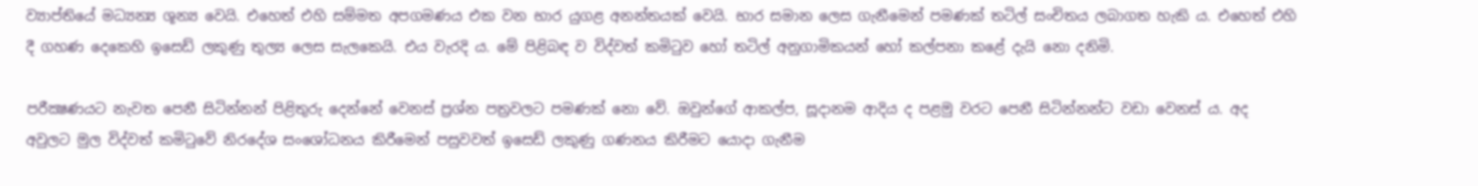ව්‍යාප්තියේ මධ්‍යන්‍ය ශූන්‍ය වෙයි. එහෙත් එහි සම්මත අපගමණය එක වන භාර යුගළ අනන්තයක් වෙයි. භාර සමාන ලෙස ගැනීමෙන් පමණක් තටිල් සංචිතය ලබාගත හැකි ය. එහෙත් එහි දී ගහණ දෙකෙහි ඉසෙඩ් ලකුණු තුල්‍ය ලෙස සැලකෙයි. එය වැරදි ය. මේ පිළිබඳ ව විද්වත් කමිටුව හෝ තටිල් අනුගාමිකයන් හෝ කල්පනා කළේ දැයි නො දනිමි.

පරීක්‍ෂණයට නැවත පෙනී සිටින්නන් පිළිතුරු දෙන්නේ වෙනස් ප්‍රශ්න පත්‍රවලට පමණක් නො වේ. ඔවුන්ගේ ආකල්ප, සූදානම ආදිය ද පළමු වරට පෙනී සිටින්නන්ට වඩා වෙනස් ය. අද අවුලට මුල විද්වත් කමිටුවේ නිරදේශ සංශෝධනය කිරීමෙන් පසුවවත් ඉසෙඩ් ලකුණු ගණනය කිරීමට යොදා ගැනීම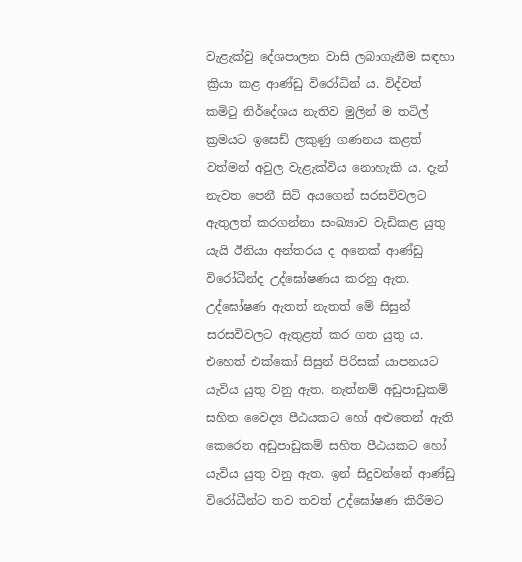වැළැක්වු දේශපාලන වාසි ලබාගැනීම සඳහා ක්‍රියා කළ ආණ්ඩු විරෝධින් ය. විද්වත් කමිටු නිර්දේශය නැතිව මුලින් ම තටිල් ක්‍රමයට ඉසෙඩ් ලකුණු ගණනය කළත් වත්මන් අවුල වැළැක්විය නොහැකි ය. දැන් නැවත පෙනී සිටි අයගෙන් සරසවිවලට ඇතුලත් කරගන්නා සංඛ්‍යාව වැඩිකළ යුතු යැයි ඊනියා අන්තරය ද අනෙක් ආණ්ඩු විරෝධීන්ද උද්ඝෝෂණය කරනු ඇත. උද්ඝෝෂණ ඇතත් නැතත් මේ සිසුන් සරසවිවලට ඇතුළත් කර ගත යුතු ය. එහෙත් එක්කෝ සිසුන් පිරිසක් යාපනයට යැවිය යුතු වනු ඇත. නැත්නම් අඩුපාඩුකම් සහිත වෛද්‍ය පීඨයකට හෝ අළුතෙන් ඇති කෙරෙන අඩුපාඩුකම් සහිත පීඨයකට හෝ යැවිය යුතු වනු ඇත. ඉන් සිදුවන්නේ ආණ්ඩු විරෝධීන්ට තව තවත් උද්ඝෝෂණ කිරීමට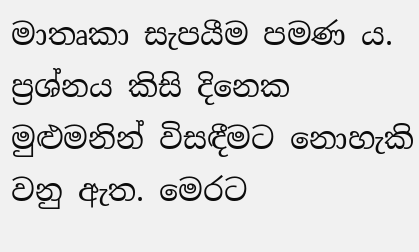මාතෘකා සැපයීම පමණ ය. ප්‍රශ්නය කිසි දිනෙක මුළුමනින් විසඳීමට නොහැකි වනු ඇත. මෙරට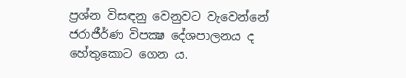ප්‍රශ්න විසඳනු වෙනුවට වැවෙන්නේ ජරාජීර්ණ විපක්‍ෂ දේශපාලනය ද හේතුකොට ගෙන ය.